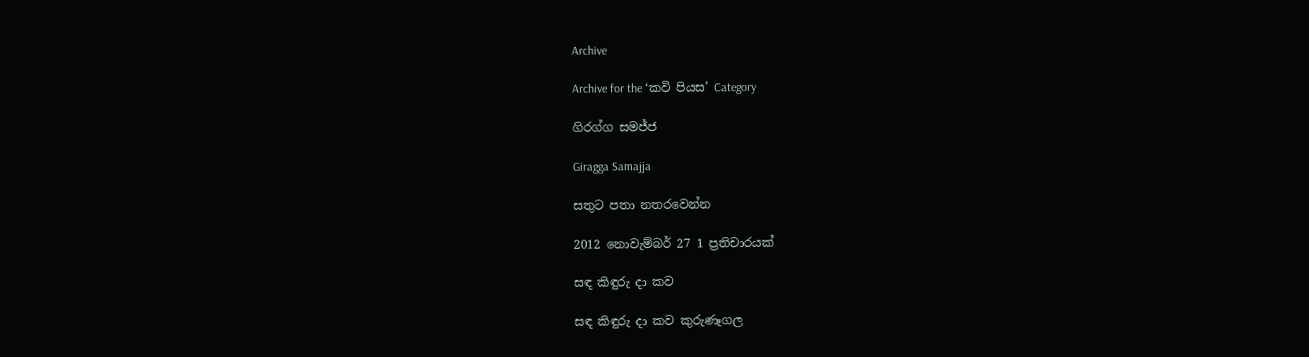Archive

Archive for the ‘කවි පියස’ Category

ගිරග්ග සමජ්ජ

Giragga Samajja

සතුට පතා නතරවෙන්න

2012 නොවැම්බර් 27 1 ප්‍රතිචාරයක්

සඳ කිඳුරු දා කව

සඳ කිඳුරු දා කව කුරුණෑගල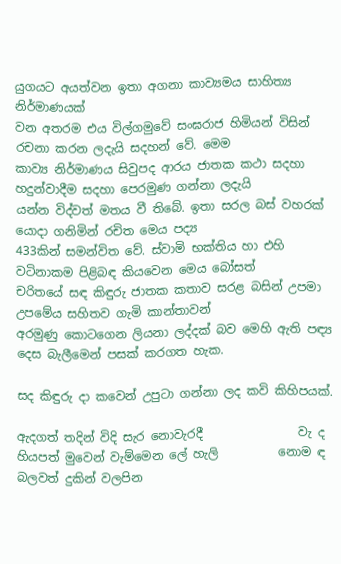යුගයට අයත්වන ඉතා අගනා කාව්‍යමය සාහිත්‍ය නිර්මාණයක්
වන අතරම එය විල්ගමුවේ සංඝරාජ හිමියන් විසින් රචනා කරන ලදැයි සදහන් වේ. මෙම
කාව්‍ය නිර්මාණය සිවුපද ආරය ජාතක කථා සදහා හදුන්වාදීම සදහා පෙරමුණ ගන්නා ලදැයි
යන්න විද්වත් මතය වී තිබේ. ඉතා සරල බස් වහරක් යොදා ගනිමින් රචිත මෙය පද්‍ය
433කින් සමන්විත වේ. ස්වාමි භක්තිය හා එහි වටිනාකම පිළිබඳ කියවෙන මෙය බෝසත්
චරිතයේ සඳ කිඳුරු ජාතක කතාව සරළ බසින් උපමා උපමේය සහිතව ගැමි කාන්තාවන්
අරමුණු කොටගෙන ලියනා ලද්දක් බව මෙහි ඇති පඳ්‍ය දෙස බැලීමෙන් පසක් කරගත හැක.

සද කිඳුරු දා කවෙන් උපුටා ගන්නා ලද කවි කිහිපයක්.

ඇදගත් තදින් විදි සැර නොවැරදී                වැ ද
හියපත් මුවෙන් වැම්මෙන ලේ හැලි          නොම ඳ
බලවත් දුකින් වලපින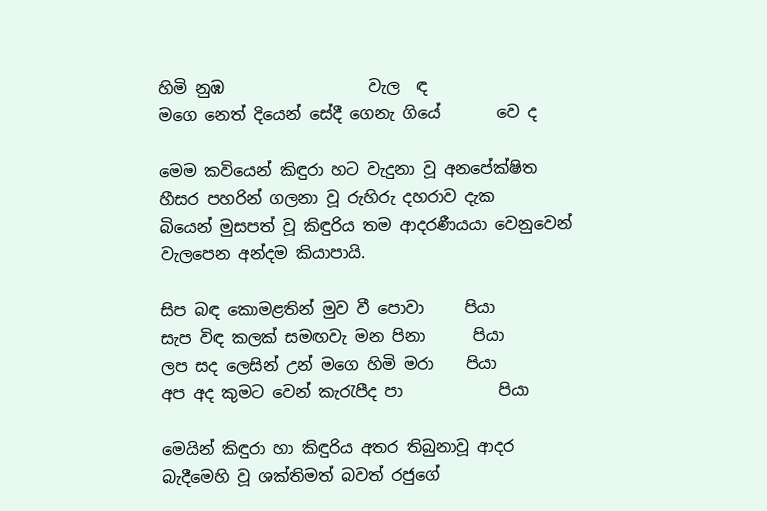හිමි නුඹ                  වැල  ඳ
මගෙ නෙත් දියෙන් සේදී ගෙනැ ගියේ       වෙ ද

මෙම කවියෙන් කිඳුරා හට වැදුනා වූ අනපේක්ෂිත හීසර පහරින් ගලනා වූ රුහිරු දහරාව දැක
බියෙන් මුසපත් වූ කිඳුරිය තම ආදරණීයයා වෙනුවෙන් වැලපෙන අන්දම කියාපායි.

සිප බඳ කොමළතින් මුව වී පොවා     පියා
සැප විඳ කලක් සමඟවැ මන පිනා      පියා
ලප සද ලෙසින් උන් මගෙ හිමි මරා    පියා
අප අද කුමට වෙන් කැරැපීද පා            පියා

මෙයින් කිඳුරා හා කිඳුරිය අතර තිබුනාවූ ආදර බැදීමෙහි වූ ශක්තිමත් බවත් රජුගේ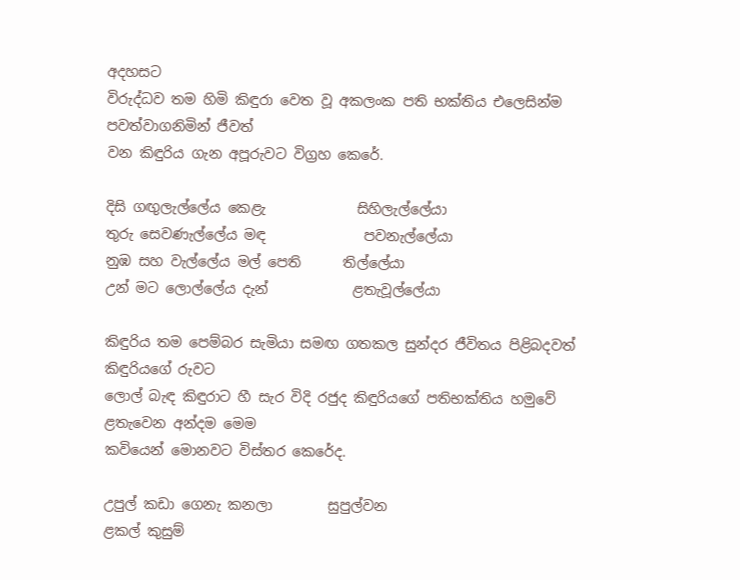අදහසට
විරුද්ධව තම හිමි කිඳුරා වෙත වූ අකලංක පති භක්තිය එලෙසින්ම පවත්වාගනිමින් ජීවත්
වන කිඳුරිය ගැන අපූරුවට විග්‍රහ කෙරේ.

දිසි ගඟුලැල්ලේය කෙළැ             සිහිලැල්ලේයා
තුරු සෙවණැල්ලේය මඳ              පවනැල්ලේයා
නුඹ සහ වැල්ලේය මල් පෙති      තිල්ලේයා
උන් මට ලොල්ලේය දැන්            ළතැවූල්ලේයා

කිඳුරිය තම පෙම්බර සැමියා සමඟ ගතකල සුන්දර ජීවිතය පිළිබදවත් කිඳුරියගේ රුවට
ලොල් බැඳ කිඳුරාට හී සැර විදි රජුද කිඳුරියගේ පතිභක්තිය හමුවේ ළතැවෙන අන්දම මෙම
කවියෙන් මොනවට විස්තර කෙරේද.

උපුල් කඩා ගෙනැ කනලා        සුපුල්වන
ළකල් කුසුම්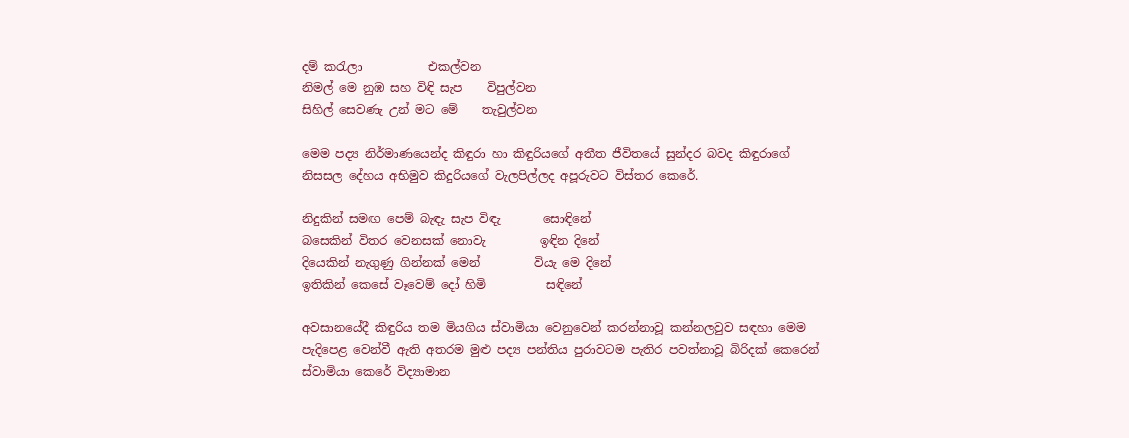දම් කරැලා           එකල්වන
නිමල් මෙ නුඹ සහ විඳි සැප    විපුල්වන
සිහිල් සෙවණැ උන් මට මේ    තැවුල්වන

මෙම පද්‍ය නිර්මාණයෙන්ද කිඳුරා හා කිඳුරියගේ අතීත ජීවිතයේ සුන්දර බවද කිඳුරාගේ
නිසසල දේහය අභිමුව කිදුරියගේ වැලපිල්ලද අපූරුවට විස්තර කෙරේ.

නිදුකින් සමඟ පෙම් බැඳැ සැප විඳැ       සොඳිනේ
බසෙකින් විතර වෙනසක් නොවැ         ඉඳින දිනේ
දියෙකින් නැගුණු ගින්නක් මෙන්         වියැ මෙ දිනේ
ඉතිකින් කෙසේ වෑවෙම් දෝ හිමි          සඳිනේ

අවසානයේදී කිඳුරිය තම මියගිය ස්වාමියා වෙනුවෙන් කරන්නාවූ කන්නලවුව සඳහා මෙම
පැදිපෙළ වෙන්වී ඇති අතරම මුළු පද්‍ය පන්තිය පුරාවටම පැතිර පවත්නාවූ බිරිදක් කෙරෙන්
ස්වාමියා කෙරේ විද්‍යාමාන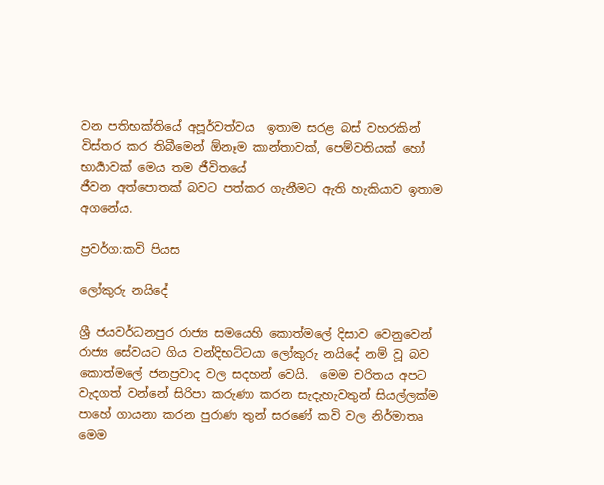වන පතිභක්තියේ අපූර්වත්වය  ඉතාම සරළ බස් වහරකින්
විස්තර කර තිබීමෙන් ඕනෑම කාන්තාවක්, පෙම්වතියක් හෝ භාර්‍යාවක් මෙය තම ජීවිතයේ
ජීවන අත්පොතක් බවට පත්කර ගැනීමට ඇති හැකියාව ඉතාම අගනේය.

ප්‍රවර්ග:කවි පියස

ලෝකුරු නයිදේ

ශ්‍රී ජයවර්ධනපුර රාජ්‍ය සමයෙහි කොත්මලේ දිසාව වෙනුවෙන් රාජ්‍ය සේවයට ගිය වන්දිභට්ටයා ලෝකුරු නයිදේ නම් වූ බව කොත්මලේ ජනප්‍රවාද වල සදහන් වෙයි.  මෙම චරිතය අපට වැදගත් වන්නේ සිරිපා කරුණා කරන සැදැහැවතුන් සියල්ලක්ම පාහේ ගායනා කරන පුරාණ තුන් සරණේ කවි වල නිර්මාතෘ මෙම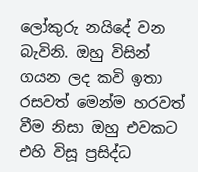ලෝකුරු නයිදේ වන බැවිනි. ඔහු විසින් ගයන ලද කවි ඉතා රසවත් මෙන්ම හරවත් වීම නිසා ඔහු එවකට එහි විසූ ප්‍රසිද්ධ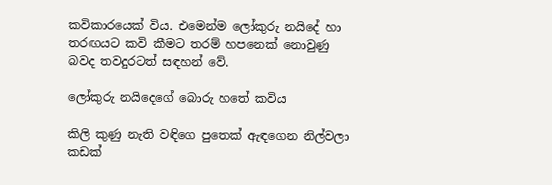කවිකාරයෙක් විය. එමෙන්ම ලෝකුරු නයිදේ හා තරඟයට කවි කීමට තරම් හපනෙක් නොවුණු බවද තවදුරටත් සඳහන් වේ.

ලෝකුරු නයිදෙගේ බොරු හතේ කවිය

කිලි කුණු නැති වඳිගෙ පුතෙක් ඇඳගෙන නිල්වලා        කඩක්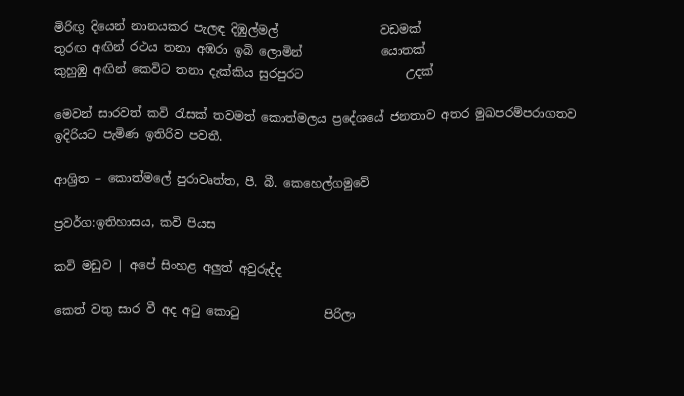මිරිඟු දියෙන් නානයකර පැලඳ දිඹුල්මල්                 වඩමක්
තුරඟ අඟින් රථය තනා අඹරා ඉබි ලොමින්             යොතක්
කුහුඹු අඟින් කෙවිට තනා දැක්කිය සුරපුරට                 උදක්

මෙවන් සාරවත් කවි රැසක් තවමත් කොත්මලය ප්‍රදේශයේ ජනතාව අතර මුඛපරම්පරාගතව ඉදිරියට පැමිණ ඉතිරිව පවතී.

ආශ්‍රිත – කොත්මලේ පුරාවෘත්ත, පී. බී. කෙහෙල්ගමුවේ

ප්‍රවර්ග:ඉතිහාසය, කවි පියස

කවි මඩුව | අපේ සිංහළ අලුත් අවුරුද්ද

කෙත් වතු සාර වී අද අටු කොටු              පිරිලා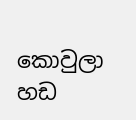කොවුලා හඩ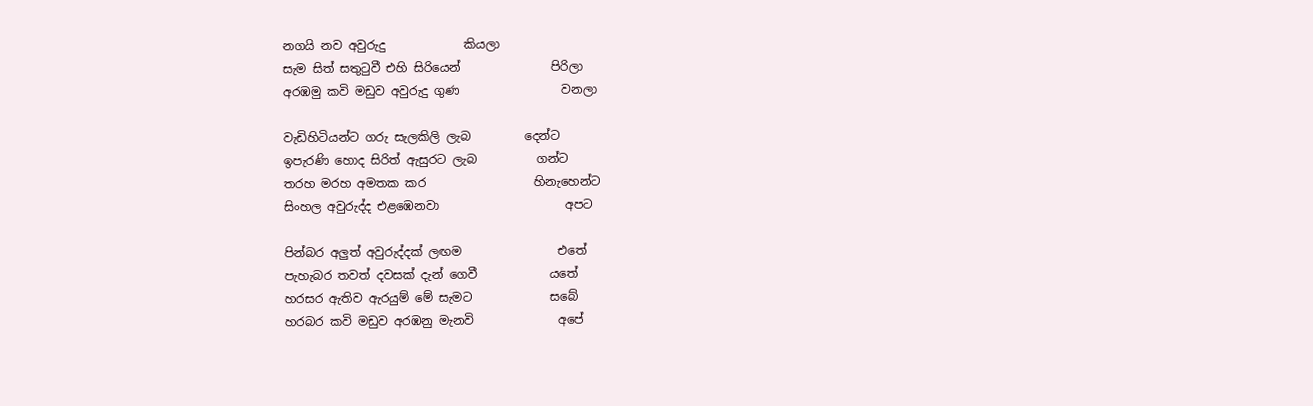නගයි නව අවුරුදු             කියලා
සැම සිත් සතුටුවී එහි සිරියෙන්               පිරිලා
අරඹමු කවි මඩුව අවුරුදු ගුණ                 වනලා

වැඩිහිටියන්ට ගරු සැලකිලි ලැබ         දෙන්ට
ඉපැරණි හොද සිරිත් ඇසුරට ලැබ          ගන්ට
තරහ මරහ අමතක කර                  හිනැහෙන්ට
සිංහල අවුරුද්ද එළඹෙනවා                     අපට

පින්බර අලුත් අවුරුද්දක් ලඟම                එතේ
පැහැබර තවත් දවසක් දැන් ගෙවී            යතේ
හරසර ඇතිව ඇරයුම් මේ සැමට             සබේ
හරබර කවි මඩුව අරඹනු මැනවි              අපේ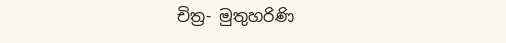චිත්‍ර- මුතුහරිණි